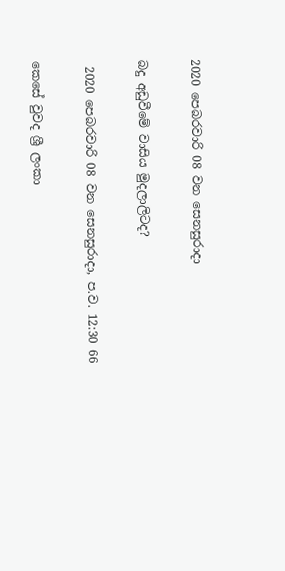2020 පෙබරවාරි 08 වන සෙනසුරාදා

බදු අඩුවීමේ වාසිය මුදලාලිටද?

 2020 පෙබරවාරි 08 වන සෙනසුරාදා, ප.ව. 12:30 66

කෙසේ වුවද ශ්‍රී ලංකා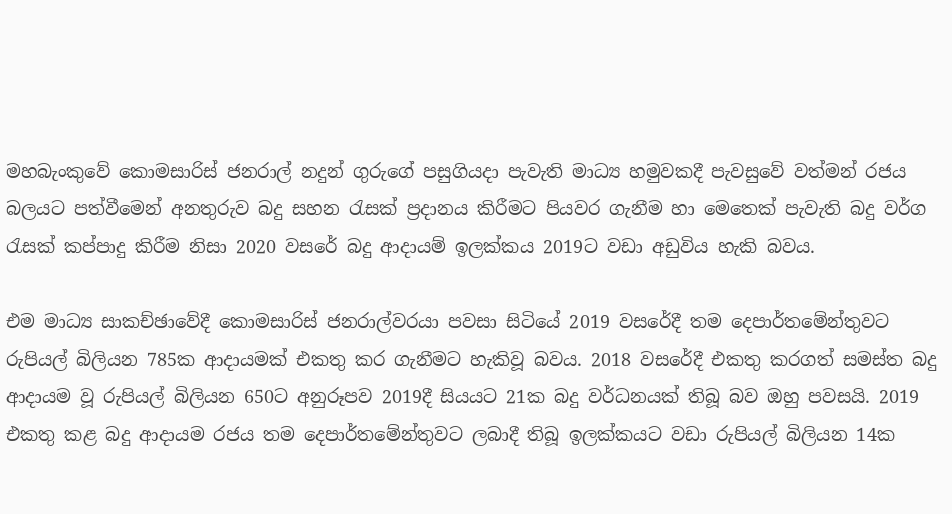මහබැංකුවේ කොමසාරිස් ජනරාල් නදුන් ගුරුගේ පසුගියදා පැවැති මාධ්‍ය හමුවකදී පැවසුවේ වත්මන් රජය බලයට පත්වීමෙන් අනතුරුව බදු සහන රැසක් ප්‍රදානය කිරීමට පියවර ගැනීම හා මෙතෙක් පැවැති බදු වර්ග රැසක් කප්පාදු කිරීම නිසා 2020 වසරේ බදු ආදායම් ඉලක්කය 2019ට වඩා අඩුවිය හැකි බවය.

එම මාධ්‍ය සාකච්ඡාවේදී කොමසාරිස් ජනරාල්වරයා පවසා සිටියේ 2019 වසරේදී තම දෙපාර්තමේන්තුවට රුපියල් බිලියන 785ක ආදායමක් එකතු කර ගැනීමට හැකිවූ බවය. 2018 වසරේදී එකතු කරගත් සමස්ත බදු ආදායම වූ රුපියල් බිලියන 650ට අනුරූපව 2019දී සියයට 21ක බදු වර්ධනයක් තිබූ බව ඔහු පවසයි. 2019 එකතු කළ බදු ආදායම රජය තම දෙපාර්තමේන්තුවට ලබාදී තිබූ ඉලක්කයට වඩා රුපියල් බිලියන 14ක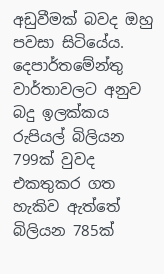අඩුවීමක් බවද ඔහු පවසා සිටියේය. දෙපාර්තමේන්තු වාර්තාවලට අනුව බදු ඉලක්කය රුපියල් බිලියන 799ක් වුවද එකතුකර ගත හැකිව ඇත්තේ බිලියන 785ක්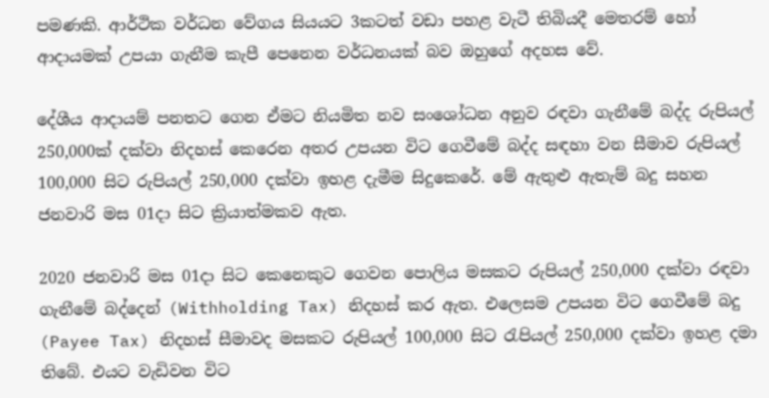පමණකි. ආර්ථික වර්ධන වේගය සියයට 3කටත් වඩා පහළ වැටී තිබියදී මෙතරම් හෝ ආදායමක් උපයා ගැනීම කැපී පෙනෙන වර්ධනයක් බව ඔහුගේ අදහස වේ.

දේශීය ආදායම් පනතට ගෙන ඒමට නියමිත නව සංශෝධන අනුව රඳවා ගැනීමේ බද්ද රුපියල් 250,000ක් දක්වා නිදහස් කෙරෙන අතර උපයන විට ගෙවීමේ බද්ද සඳහා වන සීමාව රුපියල් 100,000 සිට රුපියල් 250,000 දක්වා ඉහළ දැමීම සිදුකෙරේ. මේ ඇතුළු ඇතැම් බදු සහන ජනවාරි මස 01දා සිට ක්‍රියාත්මකව ඇත.

2020 ජනවාරි මස 01දා සිට කෙනෙකුට ගෙවන පොලිය මසකට රුපියල් 250,000 දක්වා රඳවා ගැනීමේ බද්දෙන් (Withholding Tax) නිදහස් කර ඇත. එලෙසම උපයන විට ගෙවීමේ බදු (Payee Tax) නිදහස් සීමාවද මසකට රුපියල් 100,000 සිට රැපියල් 250,000 දක්වා ඉහළ දමා තිබේ. එයට වැඩිවන විට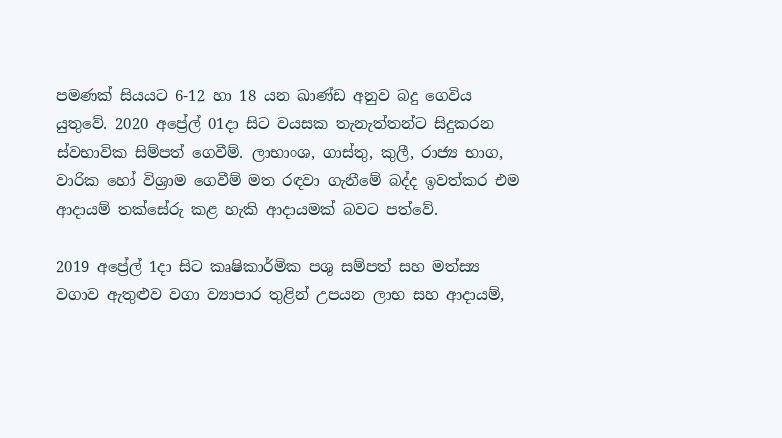පමණක් සියයට 6-12 හා 18 යන ඛාණ්ඩ අනුව බදු ගෙවිය යුතුවේ. 2020 අප්‍රේල් 01දා සිට වයසක තැනැත්තන්ට සිදුකරන ස්වභාවික සිම්පත් ගෙවීම්. ලාභාංශ, ගාස්තු, කුලී, රාජ්‍ය භාග, වාරික හෝ විශ්‍රාම ගෙවීම් මත රඳවා ගැනීමේ බද්ද ඉවත්කර එම ආදායම් තක්සේරු කළ හැකි ආදායමක් බවට පත්වේ.

2019 අප්‍රේල් 1දා සිට කෘෂිකාර්මික පශු සම්පත් සහ මත්ස්‍ය වගාව ඇතුළුව වගා ව්‍යාපාර තුළින් උපයන ලාභ සහ ආදායම්,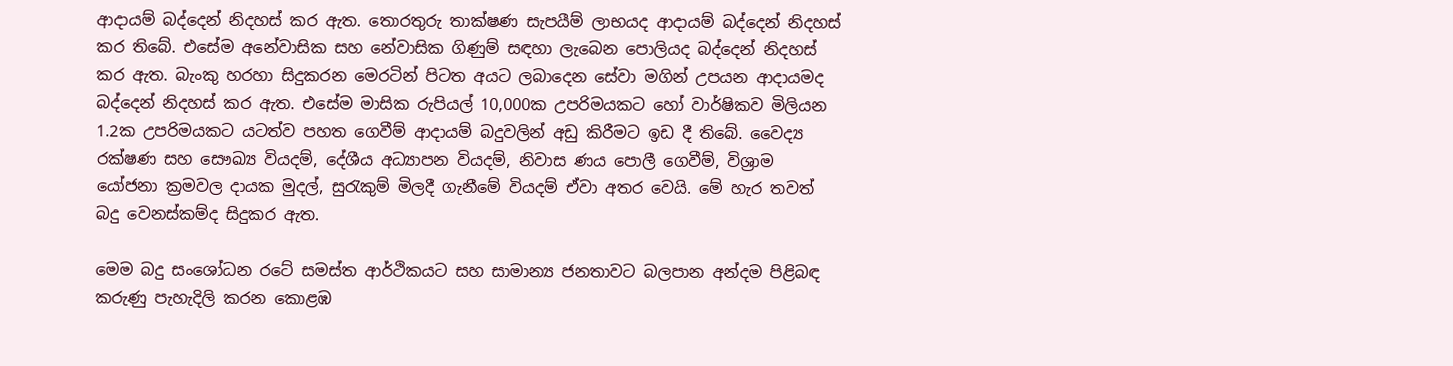ආදායම් බද්දෙන් නිදහස් කර ඇත. තොරතුරු තාක්ෂණ සැපයීම් ලාභයද ආදායම් බද්දෙන් නිදහස් කර තිබේ. එසේම අනේවාසික සහ නේවාසික ගිණුම් සඳහා ලැබෙන පොලියද බද්දෙන් නිදහස් කර ඇත. බැංකු හරහා සිදුකරන මෙරටින් පිටත අයට ලබාදෙන සේවා මගින් උපයන ආදායමද බද්දෙන් නිදහස් කර ඇත. එසේම මාසික රුපියල් 10,000ක උපරිමයකට හෝ වාර්ෂිකව මිලියන 1.2ක උපරිමයකට යටත්ව පහත ගෙවීම් ආදායම් බදුවලින් අඩු කිරීමට ඉඩ දී තිබේ. වෛද්‍ය රක්ෂණ සහ සෞඛ්‍ය වියදම්, දේශීය අධ්‍යාපන වියදම්, නිවාස ණය පොලී ගෙවීම්, විශ්‍රාම යෝජනා ක්‍රමවල දායක මුදල්, සුරැකුම් මිලදී ගැනීමේ වියදම් ඒවා අතර වෙයි. මේ හැර තවත් බදු වෙනස්කම්ද සිදුකර ඇත.

මෙම බදු සංශෝධන රටේ සමස්ත ආර්ථිකයට සහ සාමාන්‍ය ජනතාවට බලපාන අන්දම පිළිබඳ කරුණු පැහැදිලි කරන කොළඹ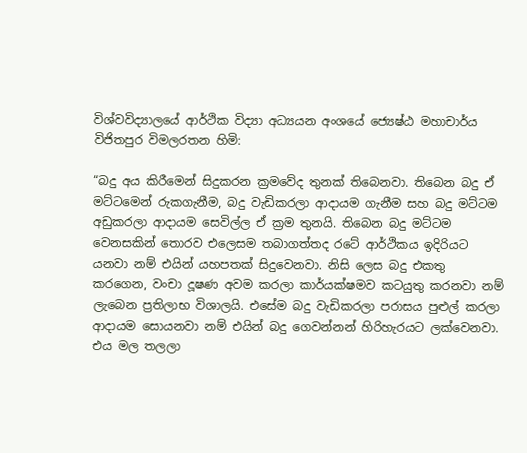විශ්වවිද්‍යාලයේ ආර්ථික විද්‍යා අධ්‍යයන අංශයේ ජ්‍යෙෂ්ඨ මහාචාර්ය විජිතපුර විමලරතන හිමි:

“බදු අය කිරීමෙන් සිදුකරන ක්‍රමවේද තුනක් තිබෙනවා. තිබෙන බදු ඒ මට්ටමෙන් රුකගැනීම, බදු වැඩිකරලා ආදායම ගැනීම සහ බදු මට්ටම අඩුකරලා ආදායම සෙවිල්ල ඒ ක්‍රම තුනයි. තිබෙන බදු මට්ටම වෙනසකින් තොරව එලෙසම තබාගත්තද රටේ ආර්ථිකය ඉදිරියට යනවා නම් එයින් යහපතක් සිදුවෙනවා. නිසි ලෙස බදු එකතු කරගෙන, වංචා දූෂණ අවම කරලා කාර්යක්ෂමව කටයුතු කරනවා නම් ලැබෙන ප්‍රතිලාභ විශාලයි. එසේම බදු වැඩිකරලා පරාසය පුළුල් කරලා ආදායම සොයනවා නම් එයින් බදු ගෙවන්නන් හිරිහැරයට ලක්වෙනවා. එය මල තලලා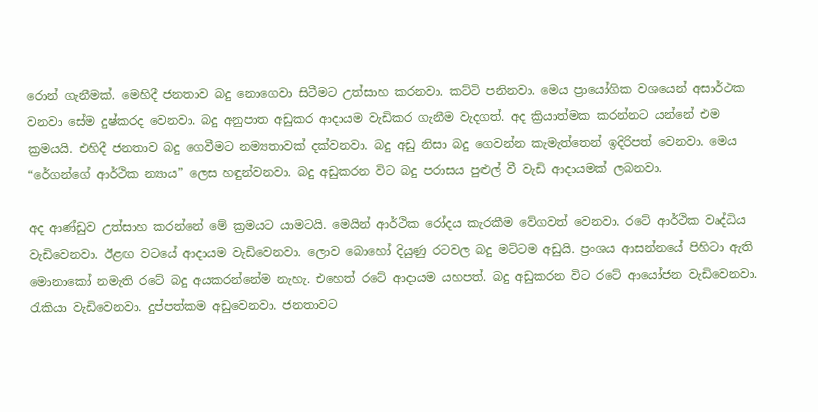රොන් ගැනීමක්. මෙහිදී ජනතාව බදු නොගෙවා සිටීමට උත්සාහ කරනවා. කට්ටි පනිනවා. මෙය ප්‍රායෝගික වශයෙන් අසාර්ථක වනවා සේම දුෂ්කරද වෙනවා. බදු අනුපාත අඩුකර ආදායම වැඩිකර ගැනීම වැදගත්. අද ක්‍රියාත්මක කරන්නට යන්නේ එම ක්‍රමයයි. එහිදී ජනතාව බදු ගෙවීමට නම්‍යතාවක් දක්වනවා. බදු අඩු නිසා බදු ගෙවන්න කැමැත්තෙන් ඉදිරිපත් වෙනවා. මෙය “රේගන්ගේ ආර්ථික න්‍යාය” ලෙස හඳුන්වනවා. බදු අඩුකරන විට බදු පරාසය පුළුල් වී වැඩි ආදායමක් ලබනවා.

අද ආණ්ඩුව උත්සාහ කරන්නේ මේ ක්‍රමයට යාමටයි. මෙයින් ආර්ථික රෝදය කැරකීම වේගවත් වෙනවා. රටේ ආර්ථික වෘද්ධිය වැඩිවෙනවා. ඊළඟ වටයේ ආදායම වැඩිවෙනවා. ලොව බොහෝ දියුණු රටවල බදු මට්ටම අඩුයි. ප්‍රංශය ආසන්නයේ පිහිටා ඇති මොනාකෝ නමැති රටේ බදු අයකරන්නේම නැහැ. එහෙත් රටේ ආදායම යහපත්. බදු අඩුකරන විට රටේ ආයෝජන වැඩිවෙනවා. රැකියා වැඩිවෙනවා. දුප්පත්කම අඩුවෙනවා. ජනතාවට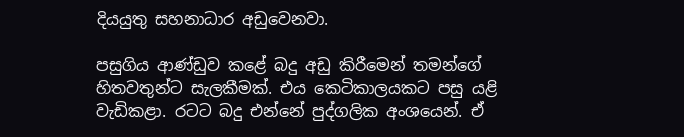දියයුතු සහනාධාර අඩුවෙනවා.

පසුගිය ආණ්ඩුව කළේ බදු අඩු කිරීමෙන් තමන්ගේ හිතවතුන්ට සැලකීමක්. එය කෙටිකාලයකට පසු යළි වැඩිකළා. රටට බදු එන්නේ පුද්ගලික අංශයෙන්. ඒ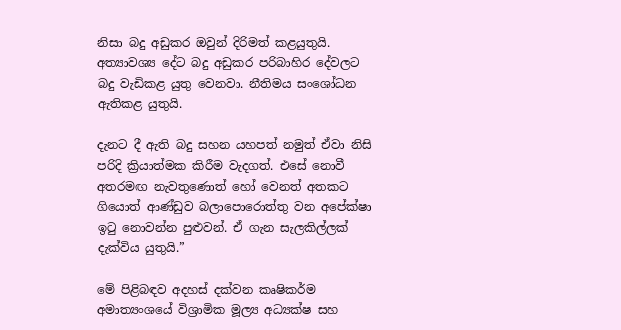නිසා බදු අඩුකර ඔවුන් දිරිමත් කළයුතුයි. අත්‍යාවශ්‍ය දේට බදු අඩුකර පරිබාහිර දේවලට බදු වැඩිකළ යුතු වෙනවා. නීතිමය සංශෝධන ඇතිකළ යුතුයි.

දැනට දී ඇති බදු සහන යහපත් නමුත් ඒවා නිසි පරිදි ක්‍රියාත්මක කිරීම වැදගත්. එසේ නොවී අතරමඟ නැවතුණොත් හෝ වෙනත් අතකට ගියොත් ආණ්ඩුව බලාපොරොත්තු වන අපේක්ෂා ඉටු නොවන්න පුළුවන්. ඒ ගැන සැලකිල්ලක් දැක්විය යුතුයි.”

මේ පිළිබඳව අදහස් දක්වන කෘෂිකර්ම අමාත්‍යංශයේ විශ්‍රාමික මූල්‍ය අධ්‍යක්ෂ සහ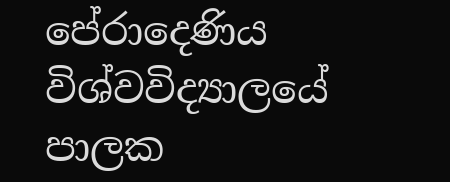පේරාදෙණිය විශ්වවිද්‍යාලයේ පාලක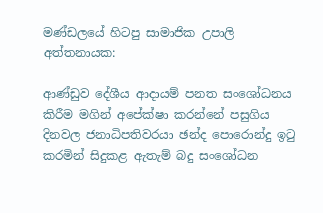මණ්ඩලයේ හිටපු සාමාජික උපාලි අත්තනායක:

ආණ්ඩුව දේශීය ආදායම් පනත සංශෝධනය කිරීම මගින් අපේක්ෂා කරන්නේ පසුගිය දිනවල ජනාධිපතිවරයා ඡන්ද පොරොන්දු ඉටු කරමින් සිදුකළ ඇතැම් බදු සංශෝධන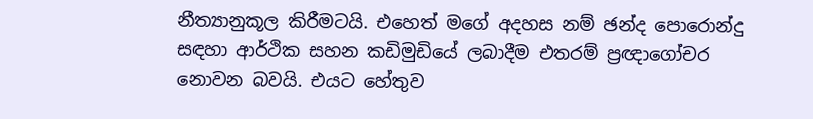නීත්‍යානුකූල කිරීමටයි. එහෙත් මගේ අදහස නම් ඡන්ද පොරොන්දු සඳහා ආර්ථික සහන කඩිමුඩියේ ලබාදීම එතරම් ප්‍රඥාගෝචර නොවන බවයි. එයට හේතුව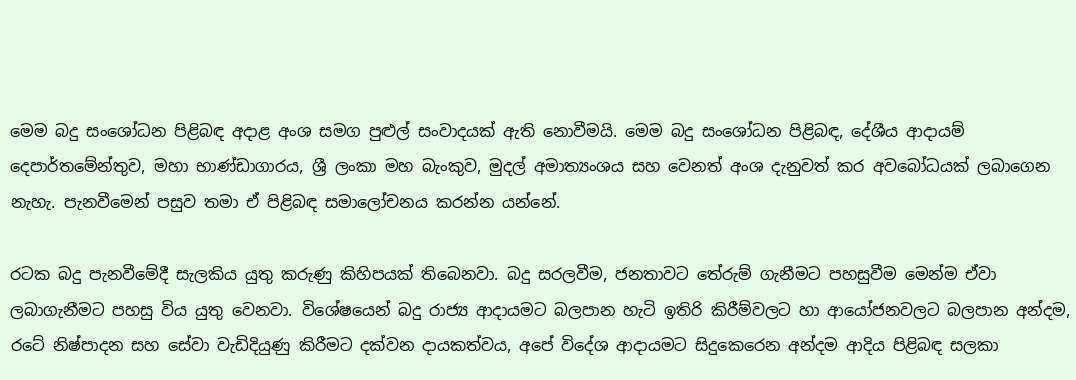මෙම බදු සංශෝධන පිළිබඳ අදාළ අංශ සමග පුළුල් සංවාදයක් ඇති නොවීමයි. මෙම බදු සංශෝධන පිළිබඳ, දේශීය ආදායම් දෙපාර්තමේන්තුව, මහා භාණ්ඩාගාරය, ශ්‍රී ලංකා මහ බැංකුව, මුදල් අමාත්‍යංශය සහ වෙනත් අංශ දැනුවත් කර අවබෝධයක් ලබාගෙන නැහැ. පැනවීමෙන් පසුව තමා ඒ පිළිබඳ සමාලෝචනය කරන්න යන්නේ.

රටක බදු පැනවීමේදී සැලකිය යුතු කරුණු කිහිපයක් තිබෙනවා. බදු සරලවීම, ජනතාවට තේරුම් ගැනීමට පහසුවීම මෙන්ම ඒවා ලබාගැනීමට පහසු විය යුතු වෙනවා. විශේෂයෙන් බදු රාජ්‍ය ආදායමට බලපාන හැටි ඉතිරි කිරීම්වලට හා ආයෝජනවලට බලපාන අන්දම, රටේ නිෂ්පාදන සහ සේවා වැඩිදියුණු කිරීමට දක්වන දායකත්වය, අපේ විදේශ ආදායමට සිදුකෙරෙන අන්දම ආදිය පිළිබඳ සලකා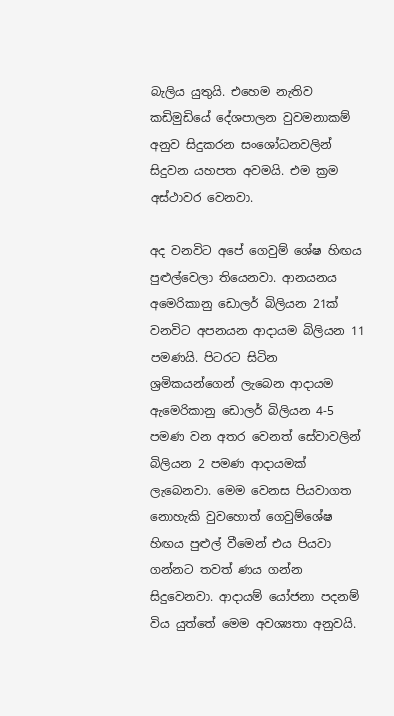බැලිය යුතුයි. එහෙම නැතිව කඩිමුඩියේ දේශපාලන වුවමනාකම් අනුව සිදුකරන සංශෝධනවලින් සිදුවන යහපත අවමයි. එම ක්‍රම අස්ථාවර වෙනවා.

අද වනවිට අපේ ගෙවුම් ශේෂ හිඟය පුළුල්වෙලා තියෙනවා. ආනයනය අමෙරිකානු ඩොලර් බිලියන 21ක් වනවිට අපනයන ආදායම බිලියන 11 පමණයි. පිටරට සිටින ශ්‍රමිකයන්ගෙන් ලැබෙන ආදායම ඇමෙරිකානු ඩොලර් බිලියන 4-5 පමණ වන අතර වෙනත් සේවාවලින් බිලියන 2 පමණ ආදායමක් ලැබෙනවා. මෙම වෙනස පියවාගත නොහැකි වුවහොත් ගෙවුම්ශේෂ හිඟය පුළුල් වීමෙන් එය පියවා ගන්නට තවත් ණය ගන්න සිදුවෙනවා. ආදායම් යෝජනා පදනම් විය යුත්තේ මෙම අවශ්‍යතා අනුවයි.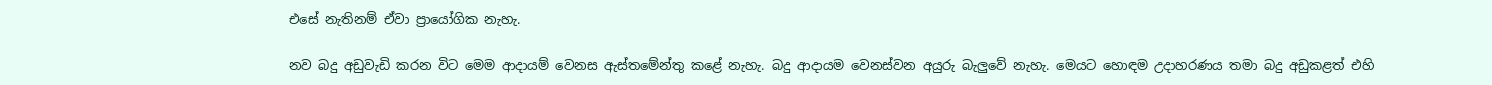එසේ නැතිනම් ඒවා ප්‍රායෝගික නැහැ.

නව බදු අඩුවැඩි කරන විට මෙම ආදායම් වෙනස ඇස්තමේන්තු කළේ නැහැ. බදු ආදායම වෙනස්වන අයුරු බැලුවේ නැහැ. මෙයට හොඳම උදාහරණය තමා බදු අඩුකළත් එහි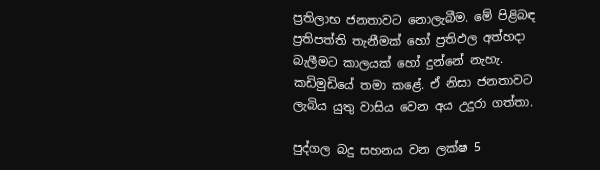ප්‍රතිලාභ ජනතාවට නොලැබීම. මේ පිළිබඳ ප්‍රතිපත්ති තැනීමක් හෝ ප්‍රතිඵල අත්හදා බැලීමට කාලයක් හෝ දුන්නේ නැහැ. කඩිමුඩියේ තමා කළේ. ඒ නිසා ජනතාවට ලැබිය යුතු වාසිය වෙන අය උදුරා ගත්තා.

පුද්ගල බදු සහනය වන ලක්ෂ 5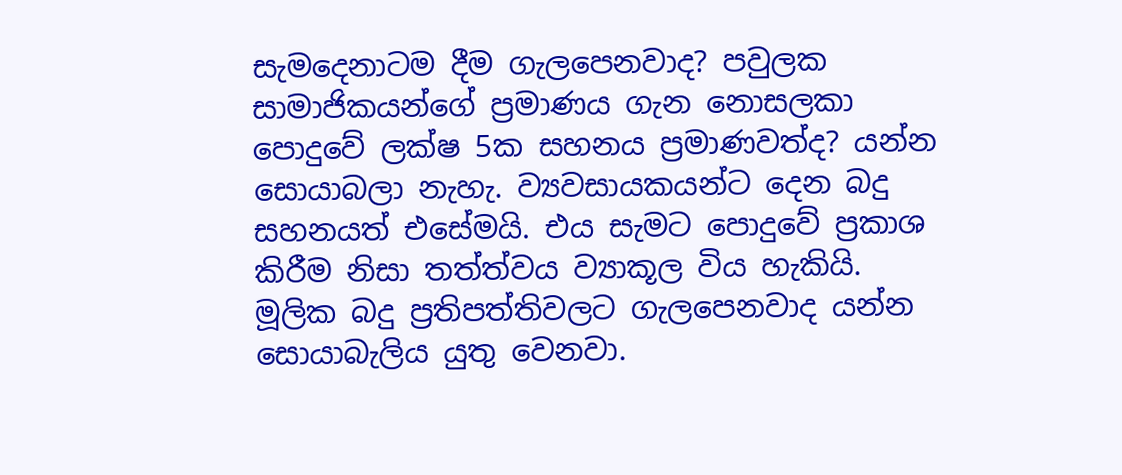සැමදෙනාටම දීම ගැලපෙනවාද? පවුලක සාමාජිකයන්ගේ ප්‍රමාණය ගැන නොසලකා පොදුවේ ලක්ෂ 5ක සහනය ප්‍රමාණවත්ද? යන්න සොයාබලා නැහැ. ව්‍යවසායකයන්ට දෙන බදු සහනයත් එසේමයි. එය සැමට පොදුවේ ප්‍රකාශ කිරීම නිසා තත්ත්වය ව්‍යාකූල විය හැකියි. මූලික බදු ප්‍රතිපත්තිවලට ගැලපෙනවාද යන්න සොයාබැලිය යුතු වෙනවා.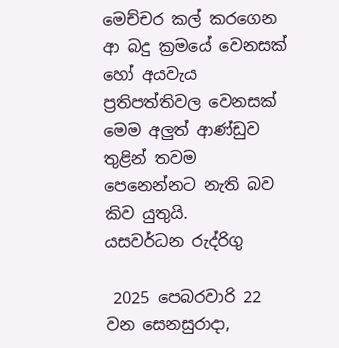මෙච්චර කල් කරගෙන ආ බදු ක්‍රමයේ වෙනසක් හෝ අයවැය ප්‍රතිපත්තිවල වෙනසක් මෙම අලුත් ආණ්ඩුව තුළින් තවම පෙනෙන්නට නැති බව කිව යුතුයි.
යසවර්ධන රුද්රිගු

 2025 පෙබරවාරි 22 වන සෙනසුරාදා,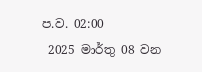ප.ව. 02:00
 2025 මාර්තු 08 වන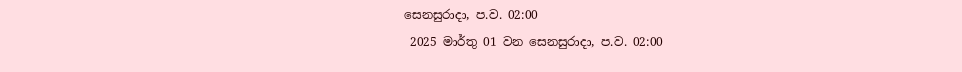සෙනසුරාදා, ප.ව. 02:00
 2025 මාර්තු 01 වන සෙනසුරාදා, ප.ව. 02:00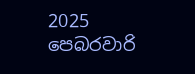2025 පෙබරවාරි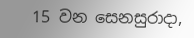15 වන සෙනසුරාදා,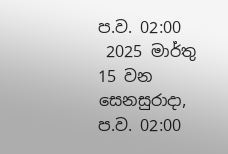ප.ව. 02:00
 2025 මාර්තු 15 වන සෙනසුරාදා, ප.ව. 02:00